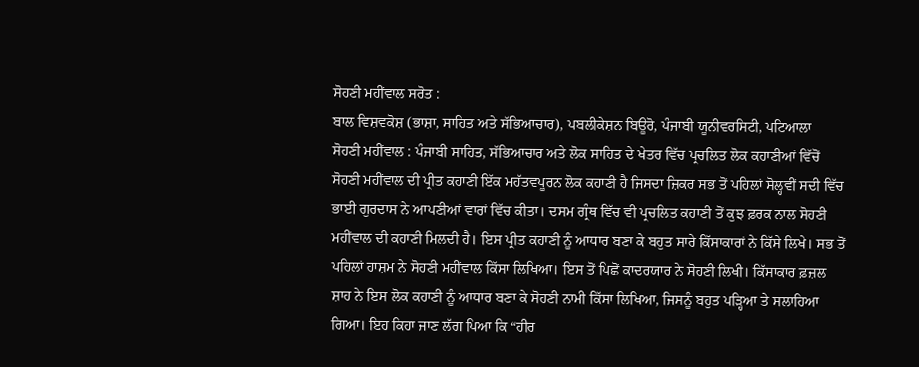ਸੋਹਣੀ ਮਹੀਂਵਾਲ ਸਰੋਤ :
ਬਾਲ ਵਿਸ਼ਵਕੋਸ਼ (ਭਾਸ਼ਾ, ਸਾਹਿਤ ਅਤੇ ਸੱਭਿਆਚਾਰ), ਪਬਲੀਕੇਸ਼ਨ ਬਿਊਰੋ, ਪੰਜਾਬੀ ਯੂਨੀਵਰਸਿਟੀ, ਪਟਿਆਲਾ
ਸੋਹਣੀ ਮਹੀਂਵਾਲ : ਪੰਜਾਬੀ ਸਾਹਿਤ, ਸੱਭਿਆਚਾਰ ਅਤੇ ਲੋਕ ਸਾਹਿਤ ਦੇ ਖੇਤਰ ਵਿੱਚ ਪ੍ਰਚਲਿਤ ਲੋਕ ਕਹਾਣੀਆਂ ਵਿੱਚੋਂ ਸੋਹਣੀ ਮਹੀਂਵਾਲ ਦੀ ਪ੍ਰੀਤ ਕਹਾਣੀ ਇੱਕ ਮਹੱਤਵਪੂਰਨ ਲੋਕ ਕਹਾਣੀ ਹੈ ਜਿਸਦਾ ਜ਼ਿਕਰ ਸਭ ਤੋਂ ਪਹਿਲਾਂ ਸੋਲ੍ਹਵੀਂ ਸਦੀ ਵਿੱਚ ਭਾਈ ਗੁਰਦਾਸ ਨੇ ਆਪਣੀਆਂ ਵਾਰਾਂ ਵਿੱਚ ਕੀਤਾ। ਦਸਮ ਗ੍ਰੰਥ ਵਿੱਚ ਵੀ ਪ੍ਰਚਲਿਤ ਕਹਾਣੀ ਤੋਂ ਕੁਝ ਫ਼ਰਕ ਨਾਲ ਸੋਹਣੀ ਮਹੀਂਵਾਲ ਦੀ ਕਹਾਣੀ ਮਿਲਦੀ ਹੈ। ਇਸ ਪ੍ਰੀਤ ਕਹਾਣੀ ਨੂੰ ਆਧਾਰ ਬਣਾ ਕੇ ਬਹੁਤ ਸਾਰੇ ਕਿੱਸਾਕਾਰਾਂ ਨੇ ਕਿੱਸੇ ਲਿਖੇ। ਸਭ ਤੋਂ ਪਹਿਲਾਂ ਹਾਸ਼ਮ ਨੇ ਸੋਹਣੀ ਮਹੀਂਵਾਲ ਕਿੱਸਾ ਲਿਖਿਆ। ਇਸ ਤੋਂ ਪਿਛੋਂ ਕਾਦਰਯਾਰ ਨੇ ਸੋਹਣੀ ਲਿਖੀ। ਕਿੱਸਾਕਾਰ ਫ਼ਜ਼ਲ ਸ਼ਾਹ ਨੇ ਇਸ ਲੋਕ ਕਹਾਣੀ ਨੂੰ ਆਧਾਰ ਬਣਾ ਕੇ ਸੋਹਣੀ ਨਾਮੀ ਕਿੱਸਾ ਲਿਖਿਆ, ਜਿਸਨੂੰ ਬਹੁਤ ਪੜ੍ਹਿਆ ਤੇ ਸਲਾਹਿਆ ਗਿਆ। ਇਹ ਕਿਹਾ ਜਾਣ ਲੱਗ ਪਿਆ ਕਿ “ਹੀਰ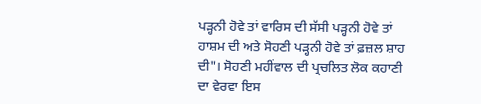ਪੜ੍ਹਨੀ ਹੋਵੇ ਤਾਂ ਵਾਰਿਸ ਦੀ ਸੱਸੀ ਪੜ੍ਹਨੀ ਹੋਵੇ ਤਾਂ ਹਾਸ਼ਮ ਦੀ ਅਤੇ ਸੋਹਣੀ ਪੜ੍ਹਨੀ ਹੋਵੇ ਤਾਂ ਫ਼ਜ਼ਲ ਸ਼ਾਹ ਦੀ"। ਸੋਹਣੀ ਮਹੀਂਵਾਲ ਦੀ ਪ੍ਰਚਲਿਤ ਲੋਕ ਕਹਾਣੀ ਦਾ ਵੇਰਵਾ ਇਸ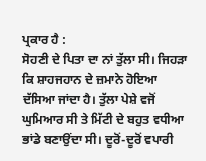ਪ੍ਰਕਾਰ ਹੈ :
ਸੋਹਣੀ ਦੇ ਪਿਤਾ ਦਾ ਨਾਂ ਤੁੱਲਾ ਸੀ। ਜਿਹੜਾ ਕਿ ਸ਼ਾਹਜਹਾਨ ਦੇ ਜ਼ਮਾਨੇ ਹੋਇਆ ਦੱਸਿਆ ਜਾਂਦਾ ਹੈ। ਤੁੱਲਾ ਪੇਸ਼ੇ ਵਜੋਂ ਘੁਮਿਆਰ ਸੀ ਤੇ ਮਿੱਟੀ ਦੇ ਬਹੁਤ ਵਧੀਆ ਭਾਂਡੇ ਬਣਾਉਂਦਾ ਸੀ। ਦੂਰੋਂ-ਦੂਰੋਂ ਵਪਾਰੀ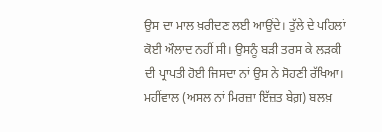ਉਸ ਦਾ ਮਾਲ ਖ਼ਰੀਦਣ ਲਈ ਆਉਂਦੇ। ਤੁੱਲੇ ਦੇ ਪਹਿਲਾਂ ਕੋਈ ਔਲਾਦ ਨਹੀਂ ਸੀ। ਉਸਨੂੰ ਬੜੀ ਤਰਸ ਕੇ ਲੜਕੀ ਦੀ ਪ੍ਰਾਪਤੀ ਹੋਈ ਜਿਸਦਾ ਨਾਂ ਉਸ ਨੇ ਸੋਹਣੀ ਰੱਖਿਆ। ਮਹੀਂਵਾਲ (ਅਸਲ ਨਾਂ ਮਿਰਜ਼ਾ ਇੱਜ਼ਤ ਬੇਗ਼) ਬਲਖ਼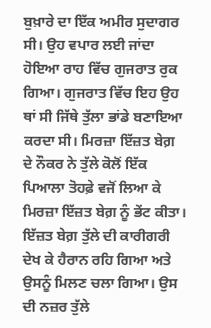ਬੁਖ਼ਾਰੇ ਦਾ ਇੱਕ ਅਮੀਰ ਸੁਦਾਗਰ ਸੀ। ਉਹ ਵਪਾਰ ਲਈ ਜਾਂਦਾ ਹੋਇਆ ਰਾਹ ਵਿੱਚ ਗੁਜਰਾਤ ਰੁਕ ਗਿਆ। ਗੁਜਰਾਤ ਵਿੱਚ ਇਹ ਉਹ ਥਾਂ ਸੀ ਜਿੱਥੇ ਤੁੱਲਾ ਭਾਂਡੇ ਬਣਾਇਆ ਕਰਦਾ ਸੀ। ਮਿਰਜ਼ਾ ਇੱਜ਼ਤ ਬੇਗ਼ ਦੇ ਨੌਕਰ ਨੇ ਤੁੱਲੇ ਕੋਲੋਂ ਇੱਕ ਪਿਆਲਾ ਤੋਹਫ਼ੇ ਵਜੋਂ ਲਿਆ ਕੇ ਮਿਰਜ਼ਾ ਇੱਜ਼ਤ ਬੇਗ਼ ਨੂੰ ਭੇਂਟ ਕੀਤਾ। ਇੱਜ਼ਤ ਬੇਗ਼ ਤੁੱਲੇ ਦੀ ਕਾਰੀਗਰੀ ਦੇਖ ਕੇ ਹੈਰਾਨ ਰਹਿ ਗਿਆ ਅਤੇ ਉਸਨੂੰ ਮਿਲਣ ਚਲਾ ਗਿਆ। ਉਸ ਦੀ ਨਜ਼ਰ ਤੁੱਲੇ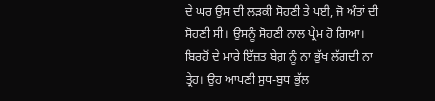ਦੇ ਘਰ ਉਸ ਦੀ ਲੜਕੀ ਸੋਹਣੀ ਤੇ ਪਈ, ਜੋ ਅੰਤਾਂ ਦੀ ਸੋਹਣੀ ਸੀ। ਉਸਨੂੰ ਸੋਹਣੀ ਨਾਲ ਪ੍ਰੇਮ ਹੋ ਗਿਆ। ਬਿਰਹੋਂ ਦੇ ਮਾਰੇ ਇੱਜ਼ਤ ਬੇਗ਼ ਨੂੰ ਨਾ ਭੁੱਖ ਲੱਗਦੀ ਨਾ ਤ੍ਰੇਹ। ਉਹ ਆਪਣੀ ਸੁਧ-ਬੁਧ ਭੁੱਲ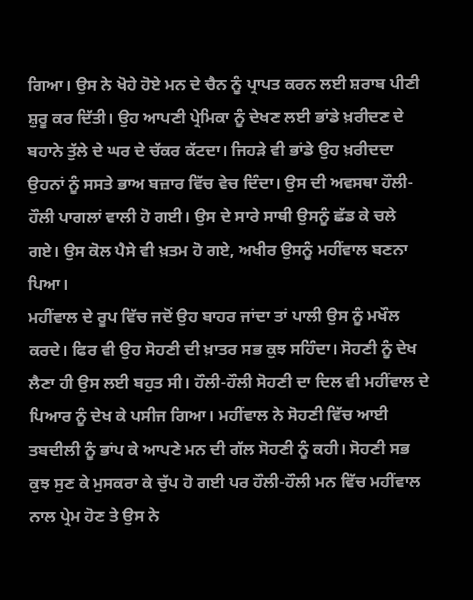ਗਿਆ। ਉਸ ਨੇ ਖੋਹੇ ਹੋਏ ਮਨ ਦੇ ਚੈਨ ਨੂੰ ਪ੍ਰਾਪਤ ਕਰਨ ਲਈ ਸ਼ਰਾਬ ਪੀਣੀ ਸ਼ੁਰੂ ਕਰ ਦਿੱਤੀ। ਉਹ ਆਪਣੀ ਪ੍ਰੇਮਿਕਾ ਨੂੰ ਦੇਖਣ ਲਈ ਭਾਂਡੇ ਖ਼ਰੀਦਣ ਦੇ ਬਹਾਨੇ ਤੁੱਲੇ ਦੇ ਘਰ ਦੇ ਚੱਕਰ ਕੱਟਦਾ। ਜਿਹੜੇ ਵੀ ਭਾਂਡੇ ਉਹ ਖ਼ਰੀਦਦਾ ਉਹਨਾਂ ਨੂੰ ਸਸਤੇ ਭਾਅ ਬਜ਼ਾਰ ਵਿੱਚ ਵੇਚ ਦਿੰਦਾ। ਉਸ ਦੀ ਅਵਸਥਾ ਹੌਲੀ-ਹੌਲੀ ਪਾਗਲਾਂ ਵਾਲੀ ਹੋ ਗਈ। ਉਸ ਦੇ ਸਾਰੇ ਸਾਥੀ ਉਸਨੂੰ ਛੱਡ ਕੇ ਚਲੇ ਗਏ। ਉਸ ਕੋਲ ਪੈਸੇ ਵੀ ਖ਼ਤਮ ਹੋ ਗਏ, ਅਖੀਰ ਉਸਨੂੰ ਮਹੀਂਵਾਲ ਬਣਨਾ ਪਿਆ।
ਮਹੀਂਵਾਲ ਦੇ ਰੂਪ ਵਿੱਚ ਜਦੋਂ ਉਹ ਬਾਹਰ ਜਾਂਦਾ ਤਾਂ ਪਾਲੀ ਉਸ ਨੂੰ ਮਖੌਲ ਕਰਦੇ। ਫਿਰ ਵੀ ਉਹ ਸੋਹਣੀ ਦੀ ਖ਼ਾਤਰ ਸਭ ਕੁਝ ਸਹਿੰਦਾ। ਸੋਹਣੀ ਨੂੰ ਦੇਖ ਲੈਣਾ ਹੀ ਉਸ ਲਈ ਬਹੁਤ ਸੀ। ਹੌਲੀ-ਹੌਲੀ ਸੋਹਣੀ ਦਾ ਦਿਲ ਵੀ ਮਹੀਂਵਾਲ ਦੇ ਪਿਆਰ ਨੂੰ ਦੇਖ ਕੇ ਪਸੀਜ ਗਿਆ। ਮਹੀਂਵਾਲ ਨੇ ਸੋਹਣੀ ਵਿੱਚ ਆਈ ਤਬਦੀਲੀ ਨੂੰ ਭਾਂਪ ਕੇ ਆਪਣੇ ਮਨ ਦੀ ਗੱਲ ਸੋਹਣੀ ਨੂੰ ਕਹੀ। ਸੋਹਣੀ ਸਭ ਕੁਝ ਸੁਣ ਕੇ ਮੁਸਕਰਾ ਕੇ ਚੁੱਪ ਹੋ ਗਈ ਪਰ ਹੌਲੀ-ਹੌਲੀ ਮਨ ਵਿੱਚ ਮਹੀਂਵਾਲ ਨਾਲ ਪ੍ਰੇਮ ਹੋਣ ਤੇ ਉਸ ਨੇ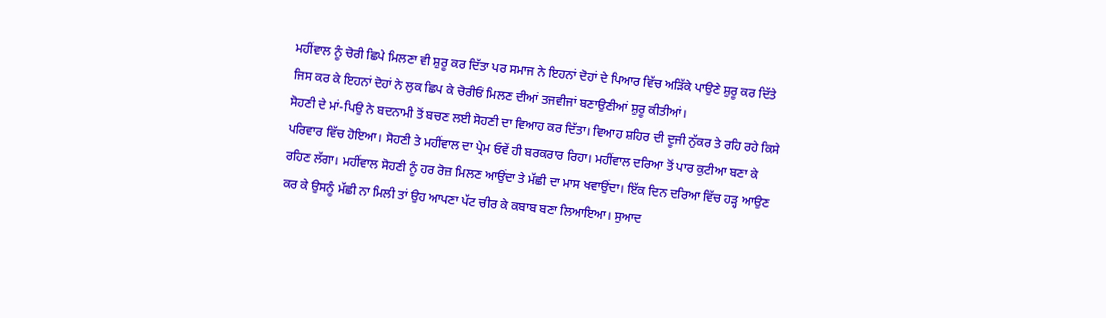ਮਹੀਂਵਾਲ ਨੂੰ ਚੋਰੀ ਛਿਪੇ ਮਿਲਣਾ ਵੀ ਸ਼ੁਰੂ ਕਰ ਦਿੱਤਾ ਪਰ ਸਮਾਜ ਨੇ ਇਹਨਾਂ ਦੋਹਾਂ ਦੇ ਪਿਆਰ ਵਿੱਚ ਅੜਿੱਕੇ ਪਾਉਣੇ ਸ਼ੁਰੂ ਕਰ ਦਿੱਤੇ ਜਿਸ ਕਰ ਕੇ ਇਹਨਾਂ ਦੋਹਾਂ ਨੇ ਲੁਕ ਛਿਪ ਕੇ ਚੋਰੀਓਂ ਮਿਲਣ ਦੀਆਂ ਤਜਵੀਜਾਂ ਬਣਾਉਣੀਆਂ ਸ਼ੁਰੂ ਕੀਤੀਆਂ।
ਸੋਹਣੀ ਦੇ ਮਾਂ-ਪਿਉ ਨੇ ਬਦਨਾਮੀ ਤੋਂ ਬਚਣ ਲਈ ਸੋਹਣੀ ਦਾ ਵਿਆਹ ਕਰ ਦਿੱਤਾ। ਵਿਆਹ ਸ਼ਹਿਰ ਦੀ ਦੂਜੀ ਨੁੱਕਰ ਤੇ ਰਹਿ ਰਹੇ ਕਿਸੇ ਪਰਿਵਾਰ ਵਿੱਚ ਹੋਇਆ। ਸੋਹਣੀ ਤੇ ਮਹੀਂਵਾਲ ਦਾ ਪ੍ਰੇਮ ਓਵੇਂ ਹੀ ਬਰਕਰਾਰ ਰਿਹਾ। ਮਹੀਂਵਾਲ ਦਰਿਆ ਤੋਂ ਪਾਰ ਕੁਟੀਆ ਬਣਾ ਕੇ ਰਹਿਣ ਲੱਗਾ। ਮਹੀਂਵਾਲ ਸੋਹਣੀ ਨੂੰ ਹਰ ਰੋਜ਼ ਮਿਲਣ ਆਉਂਦਾ ਤੇ ਮੱਛੀ ਦਾ ਮਾਸ ਖਵਾਉਂਦਾ। ਇੱਕ ਦਿਨ ਦਰਿਆ ਵਿੱਚ ਹੜ੍ਹ ਆਉਣ ਕਰ ਕੇ ਉਸਨੂੰ ਮੱਛੀ ਨਾ ਮਿਲੀ ਤਾਂ ਉਹ ਆਪਣਾ ਪੱਟ ਚੀਰ ਕੇ ਕਬਾਬ ਬਣਾ ਲਿਆਇਆ। ਸੁਆਦ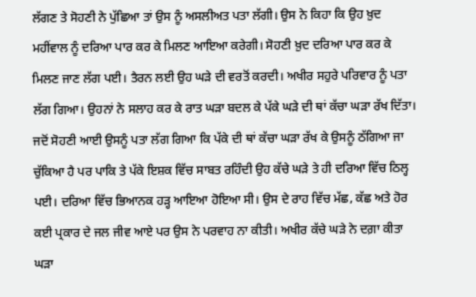ਲੱਗਣ ਤੇ ਸੋਹਣੀ ਨੇ ਪੁੱਛਿਆ ਤਾਂ ਉਸ ਨੂੰ ਅਸਲੀਅਤ ਪਤਾ ਲੱਗੀ। ਉਸ ਨੇ ਕਿਹਾ ਕਿ ਉਹ ਖ਼ੁਦ ਮਹੀਂਵਾਲ ਨੂੰ ਦਰਿਆ ਪਾਰ ਕਰ ਕੇ ਮਿਲਣ ਆਇਆ ਕਰੇਗੀ। ਸੋਹਣੀ ਖ਼ੁਦ ਦਰਿਆ ਪਾਰ ਕਰ ਕੇ ਮਿਲਣ ਜਾਣ ਲੱਗ ਪਈ। ਤੈਰਨ ਲਈ ਉਹ ਘੜੇ ਦੀ ਵਰਤੋਂ ਕਰਦੀ। ਅਖੀਰ ਸਹੁਰੇ ਪਰਿਵਾਰ ਨੂੰ ਪਤਾ ਲੱਗ ਗਿਆ। ਉਹਨਾਂ ਨੇ ਸਲਾਹ ਕਰ ਕੇ ਰਾਤ ਘੜਾ ਬਦਲ ਕੇ ਪੱਕੇ ਘੜੇ ਦੀ ਥਾਂ ਕੱਚਾ ਘੜਾ ਰੱਖ ਦਿੱਤਾ। ਜਦੋਂ ਸੋਹਣੀ ਆਈ ਉਸਨੂੰ ਪਤਾ ਲੱਗ ਗਿਆ ਕਿ ਪੱਕੇ ਦੀ ਥਾਂ ਕੱਚਾ ਘੜਾ ਰੱਖ ਕੇ ਉਸਨੂੰ ਠੱਗਿਆ ਜਾ ਚੁੱਕਿਆ ਹੈ ਪਰ ਪਾਕਿ ਤੇ ਪੱਕੇ ਇਸ਼ਕ ਵਿੱਚ ਸਾਬਤ ਰਹਿੰਦੀ ਉਹ ਕੱਚੇ ਘੜੇ ਤੇ ਹੀ ਦਰਿਆ ਵਿੱਚ ਠਿਲ੍ਹ ਪਈ। ਦਰਿਆ ਵਿੱਚ ਭਿਆਨਕ ਹੜ੍ਹ ਆਇਆ ਹੋਇਆ ਸੀ। ਉਸ ਦੇ ਰਾਹ ਵਿੱਚ ਮੱਛ, ਕੱਛ ਅਤੇ ਹੋਰ ਕਈ ਪ੍ਰਕਾਰ ਦੇ ਜਲ ਜੀਵ ਆਏ ਪਰ ਉਸ ਨੇ ਪਰਵਾਹ ਨਾ ਕੀਤੀ। ਅਖੀਰ ਕੱਚੇ ਘੜੇ ਨੇ ਦਗ਼ਾ ਕੀਤਾ ਘੜਾ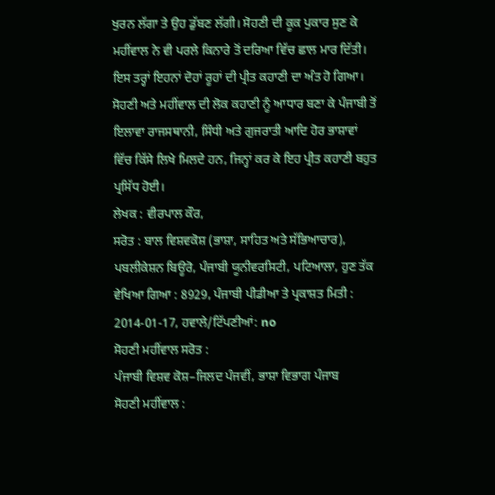ਖੁਰਨ ਲੱਗਾ ਤੇ ਉਹ ਡੁੱਬਣ ਲੱਗੀ। ਸੋਹਣੀ ਦੀ ਕੂਕ ਪੁਕਾਰ ਸੁਣ ਕੇ ਮਹੀਂਵਾਲ ਨੇ ਵੀ ਪਰਲੇ ਕਿਨਾਰੇ ਤੋਂ ਦਰਿਆ ਵਿੱਚ ਛਾਲ ਮਾਰ ਦਿੱਤੀ। ਇਸ ਤਰ੍ਹਾਂ ਇਹਨਾਂ ਦੋਹਾਂ ਰੂਹਾਂ ਦੀ ਪ੍ਰੀਤ ਕਹਾਣੀ ਦਾ ਅੰਤ ਹੋ ਗਿਆ।
ਸੋਹਣੀ ਅਤੇ ਮਹੀਂਵਾਲ ਦੀ ਲੋਕ ਕਹਾਣੀ ਨੂੰ ਆਧਾਰ ਬਣਾ ਕੇ ਪੰਜਾਬੀ ਤੋਂ ਇਲਾਵਾ ਰਾਜਸਥਾਨੀ, ਸਿੰਧੀ ਅਤੇ ਗੁਜਰਾਤੀ ਆਦਿ ਹੋਰ ਭਾਸ਼ਾਵਾਂ ਵਿੱਚ ਕਿੱਸੇ ਲਿਖੇ ਮਿਲਦੇ ਹਨ, ਜਿਨ੍ਹਾਂ ਕਰ ਕੇ ਇਹ ਪ੍ਰੀਤ ਕਹਾਣੀ ਬਹੁਤ ਪ੍ਰਸਿੱਧ ਹੋਈ।
ਲੇਖਕ : ਵੀਰਪਾਲ ਕੌਰ,
ਸਰੋਤ : ਬਾਲ ਵਿਸ਼ਵਕੋਸ਼ (ਭਾਸ਼ਾ, ਸਾਹਿਤ ਅਤੇ ਸੱਭਿਆਚਾਰ), ਪਬਲੀਕੇਸ਼ਨ ਬਿਊਰੋ, ਪੰਜਾਬੀ ਯੂਨੀਵਰਸਿਟੀ, ਪਟਿਆਲਾ, ਹੁਣ ਤੱਕ ਵੇਖਿਆ ਗਿਆ : 8929, ਪੰਜਾਬੀ ਪੀਡੀਆ ਤੇ ਪ੍ਰਕਾਸ਼ਤ ਮਿਤੀ : 2014-01-17, ਹਵਾਲੇ/ਟਿੱਪਣੀਆਂ: no
ਸੋਹਣੀ ਮਹੀਂਵਾਲ ਸਰੋਤ :
ਪੰਜਾਬੀ ਵਿਸ਼ਵ ਕੋਸ਼–ਜਿਲਦ ਪੰਜਵੀਂ, ਭਾਸ਼ਾ ਵਿਭਾਗ ਪੰਜਾਬ
ਸੋਹਣੀ ਮਹੀਂਵਾਲ :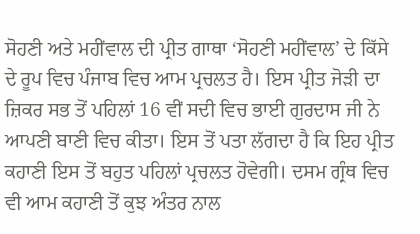ਸੋਹਣੀ ਅਤੇ ਮਹੀਂਵਾਲ ਦੀ ਪ੍ਰੀਤ ਗਾਥਾ ‘ਸੋਹਣੀ ਮਹੀਂਵਾਲ’ ਦੇ ਕਿੱਸੇ ਦੇ ਰੂਪ ਵਿਚ ਪੰਜਾਬ ਵਿਚ ਆਮ ਪ੍ਰਚਲਤ ਹੈ। ਇਸ ਪ੍ਰੀਤ ਜੋੜੀ ਦਾ ਜ਼ਿਕਰ ਸਭ ਤੋਂ ਪਹਿਲਾਂ 16 ਵੀਂ ਸਦੀ ਵਿਚ ਭਾਈ ਗੁਰਦਾਸ ਜੀ ਨੇ ਆਪਣੀ ਬਾਣੀ ਵਿਚ ਕੀਤਾ। ਇਸ ਤੋਂ ਪਤਾ ਲੱਗਦਾ ਹੈ ਕਿ ਇਹ ਪ੍ਰੀਤ ਕਹਾਣੀ ਇਸ ਤੋਂ ਬਹੁਤ ਪਹਿਲਾਂ ਪ੍ਰਚਲਤ ਹੋਵੇਗੀ। ਦਸਮ ਗ੍ਰੰਥ ਵਿਚ ਵੀ ਆਮ ਕਹਾਣੀ ਤੋਂ ਕੁਝ ਅੰਤਰ ਨਾਲ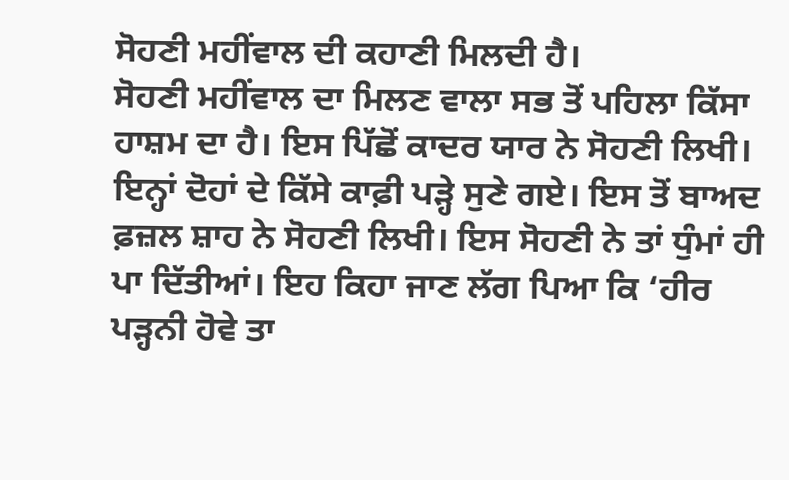ਸੋਹਣੀ ਮਹੀਂਵਾਲ ਦੀ ਕਹਾਣੀ ਮਿਲਦੀ ਹੈ।
ਸੋਹਣੀ ਮਹੀਂਵਾਲ ਦਾ ਮਿਲਣ ਵਾਲਾ ਸਭ ਤੋਂ ਪਹਿਲਾ ਕਿੱਸਾ ਹਾਸ਼ਮ ਦਾ ਹੈ। ਇਸ ਪਿੱਛੋਂ ਕਾਦਰ ਯਾਰ ਨੇ ਸੋਹਣੀ ਲਿਖੀ। ਇਨ੍ਹਾਂ ਦੋਹਾਂ ਦੇ ਕਿੱਸੇ ਕਾਫ਼ੀ ਪੜ੍ਹੇ ਸੁਣੇ ਗਏ। ਇਸ ਤੋਂ ਬਾਅਦ ਫ਼ਜ਼ਲ ਸ਼ਾਹ ਨੇ ਸੋਹਣੀ ਲਿਖੀ। ਇਸ ਸੋਹਣੀ ਨੇ ਤਾਂ ਧੁੰਮਾਂ ਹੀ ਪਾ ਦਿੱਤੀਆਂ। ਇਹ ਕਿਹਾ ਜਾਣ ਲੱਗ ਪਿਆ ਕਿ ‘ਹੀਰ ਪੜ੍ਹਨੀ ਹੋਵੇ ਤਾ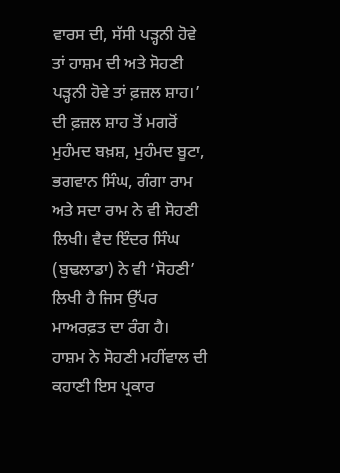ਵਾਰਸ ਦੀ, ਸੱਸੀ ਪੜ੍ਹਨੀ ਹੋਵੇ ਤਾਂ ਹਾਸ਼ਮ ਦੀ ਅਤੇ ਸੋਹਣੀ ਪੜ੍ਹਨੀ ਹੋਵੇ ਤਾਂ ਫ਼ਜ਼ਲ ਸ਼ਾਹ।’ ਦੀ ਫ਼ਜ਼ਲ ਸ਼ਾਹ ਤੋਂ ਮਗਰੋਂ ਮੁਹੰਮਦ ਬਖ਼ਸ਼, ਮੁਹੰਮਦ ਬੂਟਾ, ਭਗਵਾਨ ਸਿੰਘ, ਗੰਗਾ ਰਾਮ ਅਤੇ ਸਦਾ ਰਾਮ ਨੇ ਵੀ ਸੋਹਣੀ ਲਿਖੀ। ਵੈਦ ਇੰਦਰ ਸਿੰਘ (ਬੁਢਲਾਡਾ) ਨੇ ਵੀ ‘ਸੋਹਣੀ’ ਲਿਖੀ ਹੈ ਜਿਸ ਉੱਪਰ ਮਾਅਰਫ਼ਤ ਦਾ ਰੰਗ ਹੈ।
ਹਾਸ਼ਮ ਨੇ ਸੋਹਣੀ ਮਹੀਂਵਾਲ ਦੀ ਕਹਾਣੀ ਇਸ ਪ੍ਰਕਾਰ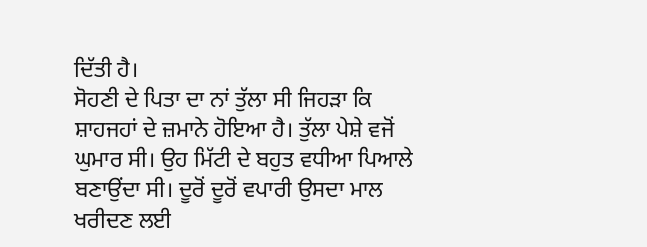ਦਿੱਤੀ ਹੈ।
ਸੋਹਣੀ ਦੇ ਪਿਤਾ ਦਾ ਨਾਂ ਤੁੱਲਾ ਸੀ ਜਿਹੜਾ ਕਿ ਸ਼ਾਹਜਹਾਂ ਦੇ ਜ਼ਮਾਨੇ ਹੋਇਆ ਹੈ। ਤੁੱਲਾ ਪੇਸ਼ੇ ਵਜੋਂ ਘੁਮਾਰ ਸੀ। ਉਹ ਮਿੱਟੀ ਦੇ ਬਹੁਤ ਵਧੀਆ ਪਿਆਲੇ ਬਣਾਉਂਦਾ ਸੀ। ਦੂਰੋਂ ਦੂਰੋਂ ਵਪਾਰੀ ਉਸਦਾ ਮਾਲ ਖਰੀਦਣ ਲਈ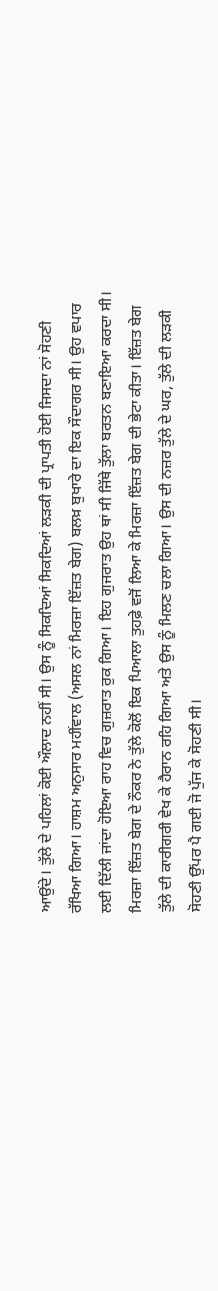ਆਉਂਦੇ। ਤੁੱਲੇ ਦੇ ਪਹਿਲਾਂ ਕੋਈ ਔਲਾਦ ਨਹੀਂ ਸੀ। ਉਸ ਨੂੰ ਸਿਕਦਿਆਂ ਸਿਕਦਿਆਂ ਲੜਕੀ ਦੀ ਪ੍ਰਾਪਤੀ ਹੋਈ ਜਿਸਦਾ ਨਾਂ ਸੋਹਣੀ ਰੱਖਿਆ ਗਿਆ। ਹਾਸ਼ਮ ਅਨੁਸਾਰ ਮਹੀਂਵਾਲ (ਅਸਲ ਨਾਂ ਮਿਰਜ਼ਾ ਇੱਜ਼ਤ ਬੇਗ) ਬਲਖ਼ ਬੁਖਾਰੇ ਦਾ ਇਕ ਸੌਦਾਗਰ ਸੀ। ਉਹ ਵਪਾਰ ਲਈ ਦਿੱਲੀ ਜਾਂਦਾ ਹੋਇਆ ਰਾਹ ਵਿਚ ਗੁਜ਼ਰਾਤ ਰੁਕ ਗਿਆ। ਇਹ ਗੁਜਰਾਤ ਉਹ ਥਾਂ ਸੀ ਜਿੱਥੇ ਤੁੱਲਾ ਬਰਤਨ ਬਣਾਇਆ ਕਰਦਾ ਸੀ। ਮਿਰਜ਼ਾ ਇੱਜ਼ਤ ਬੇਗ ਦੇ ਨੌਕਰ ਨੇ ਤੁੱਲੇ ਕੋਲੋਂ ਇਕ ਪਿਆਲਾ ਤੁਹਫ਼ੇ ਵਜੋਂ ਲਿਆ ਕੇ ਮਿਰਜ਼ਾ ਇੱਜ਼ਤ ਬੇਗ ਦੀ ਭੇਟਾ ਕੀਤਾ। ਇੱਜ਼ਤ ਬੇਗ ਤੁੱਲੇ ਦੀ ਕਾਰੀਗਰੀ ਵੇਖ ਕੇ ਹੈਰਾਨ ਰਹਿ ਗਿਆ ਅਤੇ ਉਸ ਨੂੰ ਮਿਲਣ ਚਲਾ ਗਿਆ। ਉਸ ਦੀ ਨਜ਼ਰ ਤੁੱਲੇ ਦੇ ਘਰ, ਤੁੱਲੇ ਦੀ ਲੜਕੀ ਸੋਹਣੀ ਉੱਪਰ ਪੈ ਗਈ ਜੋ ਪੁੱਜ ਕੇ ਸੋਹਣੀ ਸੀ।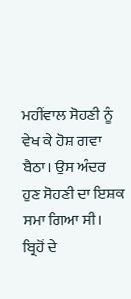ਮਹੀਂਵਾਲ ਸੋਹਣੀ ਨੂੰ ਵੇਖ ਕੇ ਹੋਸ਼ ਗਵਾ ਬੈਠਾ। ਉਸ ਅੰਦਰ ਹੁਣ ਸੋਹਣੀ ਦਾ ਇਸ਼ਕ ਸਮਾ ਗਿਆ ਸੀ। ਬ੍ਰਿਹੋਂ ਦੇ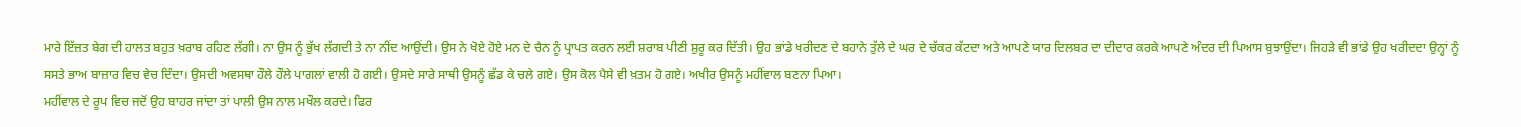ਮਾਰੇ ਇੱਜ਼ਤ ਬੇਗ ਦੀ ਹਾਲਤ ਬਹੁਤ ਖ਼ਰਾਬ ਰਹਿਣ ਲੱਗੀ। ਨਾ ਉਸ ਨੂੰ ਭੁੱਖ ਲੱਗਦੀ ਤੇ ਨਾ ਨੀਂਦ ਆਉਂਦੀ। ਉਸ ਨੇ ਖੋਏ ਹੋਏ ਮਨ ਦੇ ਚੈਨ ਨੂੰ ਪ੍ਰਾਪਤ ਕਰਨ ਲਈ ਸ਼ਰਾਬ ਪੀਣੀ ਸ਼ੁਰੂ ਕਰ ਦਿੱਤੀ। ਉਹ ਭਾਂਡੇ ਖਰੀਦਣ ਦੇ ਬਹਾਨੇ ਤੁੱਲੇ ਦੇ ਘਰ ਦੇ ਚੱਕਰ ਕੱਟਦਾ ਅਤੇ ਆਪਣੇ ਯਾਰ ਦਿਲਬਰ ਦਾ ਦੀਦਾਰ ਕਰਕੇ ਆਪਣੇ ਅੰਦਰ ਦੀ ਪਿਆਸ ਬੁਝਾਉਂਦਾ। ਜਿਹੜੇ ਵੀ ਭਾਂਡੇ ਉਹ ਖਰੀਦਦਾ ਉਨ੍ਹਾਂ ਨੂੰ ਸਸਤੇ ਭਾਅ ਬਾਜ਼ਾਰ ਵਿਚ ਵੇਚ ਦਿੰਦਾ। ਉਸਦੀ ਅਵਸਥਾ ਹੌਲੇ ਹੌਲੇ ਪਾਗਲਾਂ ਵਾਲੀ ਹੋ ਗਈ। ਉਸਦੇ ਸਾਰੇ ਸਾਥੀ ਉਸਨੂੰ ਛੱਡ ਕੇ ਚਲੇ ਗਏ। ਉਸ ਕੋਲ ਪੈਸੇ ਵੀ ਖ਼ਤਮ ਹੋ ਗਏ। ਅਖੀਰ ਉਸਨੂੰ ਮਹੀਂਵਾਲ ਬਣਨਾ ਪਿਆ।
ਮਹੀਂਵਾਲ ਦੇ ਰੂਪ ਵਿਚ ਜਦੋਂ ਉਹ ਬਾਹਰ ਜਾਂਦਾ ਤਾਂ ਪਾਲੀ ਉਸ ਨਾਲ ਮਖੌਲ ਕਰਦੇ। ਫਿਰ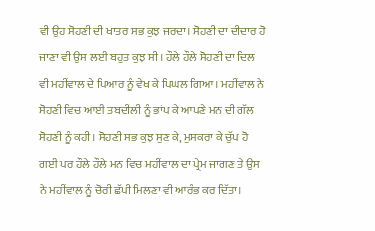ਵੀ ਉਹ ਸੋਹਣੀ ਦੀ ਖਾਤਰ ਸਭ ਕੁਝ ਜਰਦਾ। ਸੋਹਣੀ ਦਾ ਦੀਦਾਰ ਹੋ ਜਾਣਾ ਵੀ ਉਸ ਲਈ ਬਹੁਤ ਕੁਝ ਸੀ। ਹੌਲੇ ਹੌਲੇ ਸੋਹਣੀ ਦਾ ਦਿਲ ਵੀ ਮਹੀਂਵਾਲ ਦੇ ਪਿਆਰ ਨੂੰ ਵੇਖ ਕੇ ਪਿਘਲ ਗਿਆ। ਮਹੀਂਵਾਲ ਨੇ ਸੋਹਣੀ ਵਿਚ ਆਈ ਤਬਦੀਲੀ ਨੂੰ ਭਾਂਪ ਕੇ ਆਪਣੇ ਮਨ ਦੀ ਗੱਲ ਸੋਹਣੀ ਨੂੰ ਕਹੀ। ਸੋਹਣੀ ਸਭ ਕੁਝ ਸੁਣ ਕੇ, ਮੁਸਕਰਾ ਕੇ ਚੁੱਪ ਹੋ ਗਈ ਪਰ ਹੌਲੇ ਹੌਲੇ ਮਨ ਵਿਚ ਮਹੀਂਵਾਲ ਦਾ ਪ੍ਰੇਮ ਜਾਗਣ ਤੇ ਉਸ ਨੇ ਮਹੀਂਵਾਲ ਨੂੰ ਚੋਰੀ ਛੱਪੀ ਮਿਲਣਾ ਵੀ ਆਰੰਭ ਕਰ ਦਿੱਤਾ।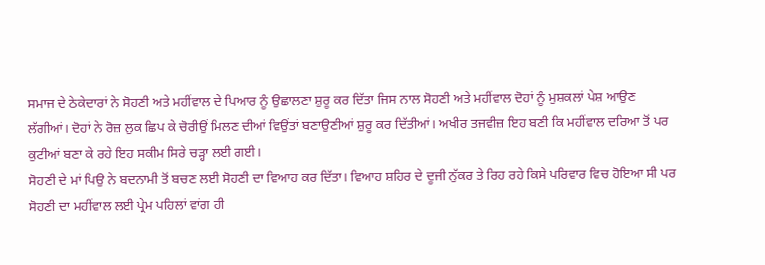ਸਮਾਜ ਦੇ ਠੇਕੇਦਾਰਾਂ ਨੇ ਸੋਹਣੀ ਅਤੇ ਮਹੀਂਵਾਲ ਦੇ ਪਿਆਰ ਨੂੰ ਉਛਾਲਣਾ ਸ਼ੁਰੂ ਕਰ ਦਿੱਤਾ ਜਿਸ ਨਾਲ ਸੋਹਣੀ ਅਤੇ ਮਹੀਂਵਾਲ ਦੋਹਾਂ ਨੂੰ ਮੁਸ਼ਕਲਾਂ ਪੇਸ਼ ਆਉਣ ਲੱਗੀਆਂ। ਦੋਹਾਂ ਨੇ ਰੋਜ਼ ਲੁਕ ਛਿਪ ਕੇ ਚੋਰੀਉਂ ਮਿਲਣ ਦੀਆਂ ਵਿਉਂਤਾਂ ਬਣਾਉਣੀਆਂ ਸ਼ੁਰੂ ਕਰ ਦਿੱਤੀਆਂ। ਅਖੀਰ ਤਜਵੀਜ਼ ਇਹ ਬਣੀ ਕਿ ਮਹੀਂਵਾਲ ਦਰਿਆ ਤੋਂ ਪਰ ਕੁਟੀਆਂ ਬਣਾ ਕੇ ਰਹੇ ਇਹ ਸਕੀਮ ਸਿਰੇ ਚੜ੍ਹਾ ਲਈ ਗਈ।
ਸੋਹਣੀ ਦੇ ਮਾਂ ਪਿਉ ਨੇ ਬਦਨਾਮੀ ਤੋਂ ਬਚਣ ਲਈ ਸੋਹਣੀ ਦਾ ਵਿਆਹ ਕਰ ਦਿੱਤਾ। ਵਿਆਹ ਸ਼ਹਿਰ ਦੇ ਦੂਜੀ ਨੁੱਕਰ ਤੇ ਰਿਹ ਰਹੇ ਕਿਸੇ ਪਰਿਵਾਰ ਵਿਚ ਹੋਇਆ ਸੀ ਪਰ ਸੋਹਣੀ ਦਾ ਮਹੀਂਵਾਲ ਲਈ ਪ੍ਰੇਮ ਪਹਿਲਾਂ ਵਾਂਗ ਹੀ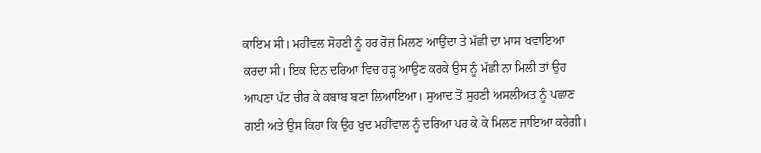ਕਾਇਮ ਸੀ। ਮਹੀਂਵਲ ਸੋਹਣੀ ਨੂੰ ਹਰ ਰੋਜ਼ ਮਿਲਣ ਆਉਂਦਾ ਤੇ ਮੱਛੀ ਦਾ ਮਾਸ ਖਵਾਇਆ ਕਰਦਾ ਸੀ। ਇਕ ਦਿਨ ਦਰਿਆ ਵਿਚ ਹੜ੍ਹ ਆਉਣ ਕਰਕੇ ਉਸ ਨੂੰ ਮੱਛੀ ਨਾ ਮਿਲੀ ਤਾਂ ਉਹ ਆਪਣਾ ਪੱਟ ਚੀਰ ਕੇ ਕਬਾਬ ਬਣਾ ਲਿਆਇਆ। ਸੁਆਦ ਤੋਂ ਸੁਹਣੀ ਅਸਲੀਅਤ ਨੂੰ ਪਛਾਣ ਗਈ ਅਤੇ ਉਸ ਕਿਹਾ ਕਿ ਉਹ ਖੁਦ ਮਹੀਂਵਾਲ ਨੂੰ ਦਰਿਆ ਪਰ ਕੇ ਕੇ ਮਿਲਣ ਜਾਇਆ ਕਰੇਗੀ।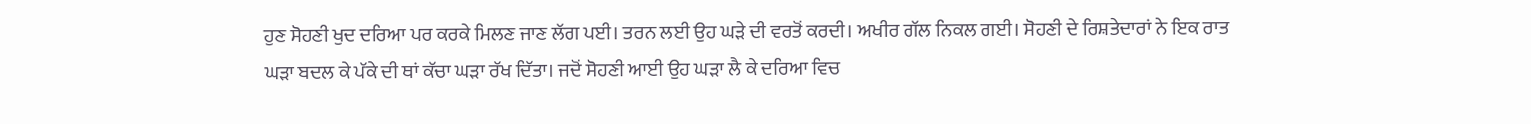ਹੁਣ ਸੋਹਣੀ ਖੁਦ ਦਰਿਆ ਪਰ ਕਰਕੇ ਮਿਲਣ ਜਾਣ ਲੱਗ ਪਈ। ਤਰਨ ਲਈ ਉਹ ਘੜੇ ਦੀ ਵਰਤੋਂ ਕਰਦੀ। ਅਖੀਰ ਗੱਲ ਨਿਕਲ ਗਈ। ਸੋਹਣੀ ਦੇ ਰਿਸ਼ਤੇਦਾਰਾਂ ਨੇ ਇਕ ਰਾਤ ਘੜਾ ਬਦਲ ਕੇ ਪੱਕੇ ਦੀ ਥਾਂ ਕੱਚਾ ਘੜਾ ਰੱਖ ਦਿੱਤਾ। ਜਦੋਂ ਸੋਹਣੀ ਆਈ ਉਹ ਘੜਾ ਲੈ ਕੇ ਦਰਿਆ ਵਿਚ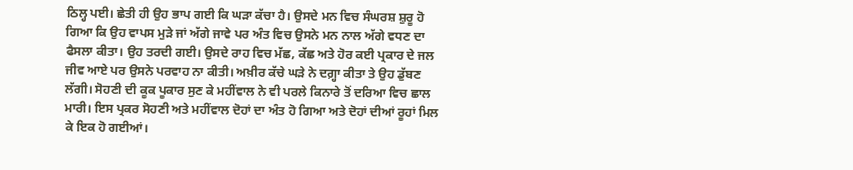ਠਿਲ੍ਹ ਪਈ। ਛੇਤੀ ਹੀ ਉਹ ਭਾਪ ਗਈ ਕਿ ਘੜਾ ਕੱਚਾ ਹੈ। ਉਸਦੇ ਮਨ ਵਿਚ ਸੰਘਰਸ਼ ਸ਼ੁਰੂ ਹੋ ਗਿਆ ਕਿ ਉਹ ਵਾਪਸ ਮੁੜੇ ਜਾਂ ਅੱਗੇ ਜਾਵੇ ਪਰ ਅੰਤ ਵਿਚ ਉਸਨੇ ਮਨ ਨਾਲ ਅੱਗੇ ਵਧਣ ਦਾ ਫੈਸਲਾ ਕੀਤਾ। ਉਹ ਤਰਦੀ ਗਈ। ਉਸਦੇ ਰਾਹ ਵਿਚ ਮੱਛ, ਕੱਛ ਅਤੇ ਹੋਰ ਕਈ ਪ੍ਰਕਾਰ ਦੇ ਜਲ ਜੀਵ ਆਏ ਪਰ ਉਸਨੇ ਪਰਵਾਹ ਨਾ ਕੀਤੀ। ਅਖ਼ੀਰ ਕੱਚੇ ਘੜੇ ਨੇ ਦਗ਼੍ਹਾ ਕੀਤਾ ਤੇ ਉਹ ਡੁੱਬਣ ਲੱਗੀ। ਸੋਹਣੀ ਦੀ ਕੂਕ ਪੂਕਾਰ ਸੁਣ ਕੇ ਮਹੀਂਵਾਲ ਨੇ ਵੀ ਪਰਲੇ ਕਿਨਾਰੇ ਤੋਂ ਦਰਿਆ ਵਿਚ ਛਾਲ ਮਾਰੀ। ਇਸ ਪ੍ਰਕਰ ਸੋਹਣੀ ਅਤੇ ਮਹੀਂਵਾਲ ਦੋਹਾਂ ਦਾ ਅੰਤ ਹੋ ਗਿਆ ਅਤੇ ਦੋਹਾਂ ਦੀਆਂ ਰੂਹਾਂ ਮਿਲ ਕੇ ਇਕ ਹੋ ਗਈਆਂ।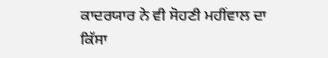ਕਾਦਰਯਾਰ ਨੇ ਵੀ ਸੋਹਣੀ ਮਹੀਂਵਾਲ ਦਾ ਕਿੱਸਾ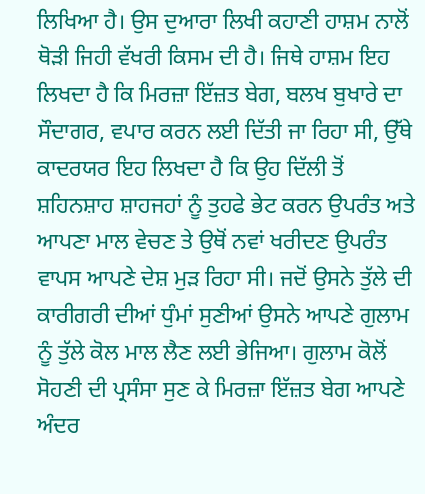ਲਿਖਿਆ ਹੈ। ਉਸ ਦੁਆਰਾ ਲਿਖੀ ਕਹਾਣੀ ਹਾਸ਼ਮ ਨਾਲੋਂ ਥੋੜੀ ਜਿਹੀ ਵੱਖਰੀ ਕਿਸਮ ਦੀ ਹੈ। ਜਿਥੇ ਹਾਸ਼ਮ ਇਹ ਲਿਖਦਾ ਹੈ ਕਿ ਮਿਰਜ਼ਾ ਇੱਜ਼ਤ ਬੇਗ, ਬਲਖ ਬੁਖਾਰੇ ਦਾ ਸੌਦਾਗਰ, ਵਪਾਰ ਕਰਨ ਲਈ ਦਿੱਤੀ ਜਾ ਰਿਹਾ ਸੀ, ਉੱਥੇ ਕਾਦਰਯਰ ਇਹ ਲਿਖਦਾ ਹੈ ਕਿ ਉਹ ਦਿੱਲੀ ਤੋਂ ਸ਼ਹਿਨਸ਼ਾਹ ਸ਼ਾਹਜਹਾਂ ਨੂੰ ਤੁਹਫੇ ਭੇਟ ਕਰਨ ਉਪਰੰਤ ਅਤੇ ਆਪਣਾ ਮਾਲ ਵੇਚਣ ਤੇ ਉਥੋਂ ਨਵਾਂ ਖਰੀਦਣ ਉਪਰੰਤ ਵਾਪਸ ਆਪਣੇ ਦੇਸ਼ ਮੁੜ ਰਿਹਾ ਸੀ। ਜਦੋਂ ਉਸਨੇ ਤੁੱਲੇ ਦੀ ਕਾਰੀਗਰੀ ਦੀਆਂ ਧੁੰਮਾਂ ਸੁਣੀਆਂ ਉਸਨੇ ਆਪਣੇ ਗੁਲਾਮ ਨੂੰ ਤੁੱਲੇ ਕੋਲ ਮਾਲ ਲੈਣ ਲਈ ਭੇਜਿਆ। ਗੁਲਾਮ ਕੋਲੋਂ ਸੋਹਣੀ ਦੀ ਪ੍ਰਸੰਸਾ ਸੁਣ ਕੇ ਮਿਰਜ਼ਾ ਇੱਜ਼ਤ ਬੇਗ ਆਪਣੇ ਅੰਦਰ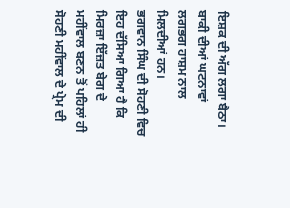ਇਸ਼ਕ ਦੀ ਅੱਗ ਲਗਾ ਬੈਠਾ। ਬਾਕੀ ਦੀਆਂ ਘਟਨਾਵਾਂ ਲਗਭਗ ਹਾਸ਼ਮ ਨਾਲ ਮਿਲਦੀਆਂ ਹਨ।
ਭਗਵਾਨ ਸਿੰਘ ਦੀ ਸੋਹਣੀ ਵਿਚ ਇਹ ਦੱਸਿਆ ਗਿਆ ਹੈ ਕਿ ਮਿਰਜ਼ਾ ਇੱਜ਼ਤ ਬੇਗ ਦੇ ਮਹੀਂਵਾਲ ਬਣਨ ਤੋਂ ਪਹਿਲਾਂ ਹੀ ਸੋਹਣੀ ਮਹੀਂਵਾਲ ਦੇ ਪ੍ਰੇਮ ਦੀ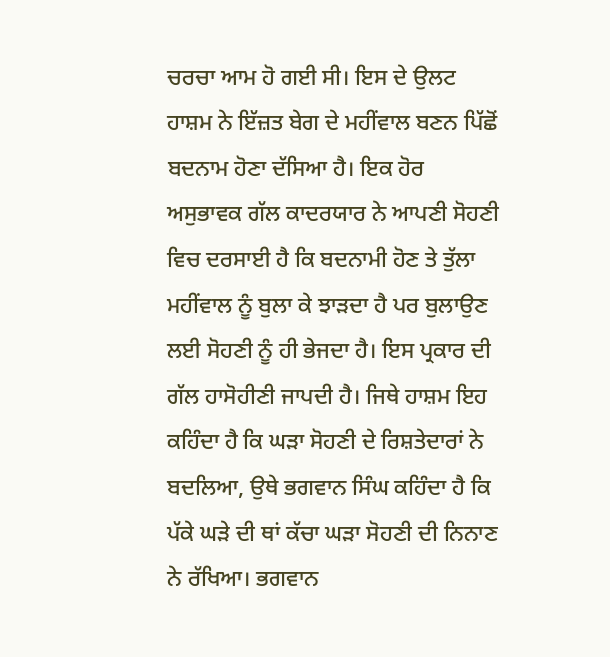ਚਰਚਾ ਆਮ ਹੋ ਗਈ ਸੀ। ਇਸ ਦੇ ਉਲਟ ਹਾਸ਼ਮ ਨੇ ਇੱਜ਼ਤ ਬੇਗ ਦੇ ਮਹੀਂਵਾਲ ਬਣਨ ਪਿੱਛੋਂ ਬਦਨਾਮ ਹੋਣਾ ਦੱਸਿਆ ਹੈ। ਇਕ ਹੋਰ ਅਸੁਭਾਵਕ ਗੱਲ ਕਾਦਰਯਾਰ ਨੇ ਆਪਣੀ ਸੋਹਣੀ ਵਿਚ ਦਰਸਾਈ ਹੈ ਕਿ ਬਦਨਾਮੀ ਹੋਣ ਤੇ ਤੁੱਲਾ ਮਹੀਂਵਾਲ ਨੂੰ ਬੁਲਾ ਕੇ ਝਾੜਦਾ ਹੈ ਪਰ ਬੁਲਾਉਣ ਲਈ ਸੋਹਣੀ ਨੂੰ ਹੀ ਭੇਜਦਾ ਹੈ। ਇਸ ਪ੍ਰਕਾਰ ਦੀ ਗੱਲ ਹਾਸੋਹੀਣੀ ਜਾਪਦੀ ਹੈ। ਜਿਥੇ ਹਾਸ਼ਮ ਇਹ ਕਹਿੰਦਾ ਹੈ ਕਿ ਘੜਾ ਸੋਹਣੀ ਦੇ ਰਿਸ਼ਤੇਦਾਰਾਂ ਨੇ ਬਦਲਿਆ, ਉਥੇ ਭਗਵਾਨ ਸਿੰਘ ਕਹਿੰਦਾ ਹੈ ਕਿ ਪੱਕੇ ਘੜੇ ਦੀ ਥਾਂ ਕੱਚਾ ਘੜਾ ਸੋਹਣੀ ਦੀ ਨਿਨਾਣ ਨੇ ਰੱਖਿਆ। ਭਗਵਾਨ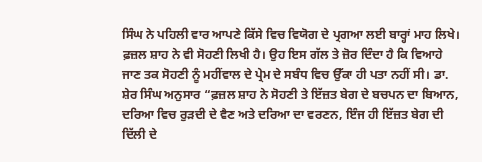ਸਿੰਘ ਨੇ ਪਹਿਲੀ ਵਾਰ ਆਪਣੇ ਕਿੱਸੇ ਵਿਚ ਵਿਯੋਗ ਦੇ ਪ੍ਰਗਆ ਲਈ ਬਾਰ੍ਹਾਂ ਮਾਹ ਲਿਖੇ।
ਫ਼ਜ਼ਲ ਸ਼ਾਹ ਨੇ ਵੀ ਸੋਹਣੀ ਲਿਖੀ ਹੈ। ਉਹ ਇਸ ਗੱਲ ਤੇ ਜ਼ੋਰ ਦਿੰਦਾ ਹੈ ਕਿ ਵਿਆਹੇ ਜਾਣ ਤਕ ਸੋਹਣੀ ਨੂੰ ਮਹੀਂਵਾਲ ਦੇ ਪ੍ਰੇਮ ਦੇ ਸਬੰਧ ਵਿਚ ਉੱਕਾ ਹੀ ਪਤਾ ਨਹੀਂ ਸੀ। ਡਾ. ਸ਼ੇਰ ਸਿੰਘ ਅਨੁਸਾਰ “ਫ਼ਜ਼ਲ ਸ਼ਾਹ ਨੇ ਸੋਹਣੀ ਤੇ ਇੱਜ਼ਤ ਬੇਗ ਦੇ ਬਚਪਨ ਦਾ ਬਿਆਨ, ਦਰਿਆ ਵਿਚ ਰੁੜਦੀ ਦੇ ਵੈਣ ਅਤੇ ਦਰਿਆ ਦਾ ਵਰਣਨ, ਇੰਜ ਹੀ ਇੱਜ਼ਤ ਬੇਗ ਦੀ ਦਿੱਲੀ ਦੇ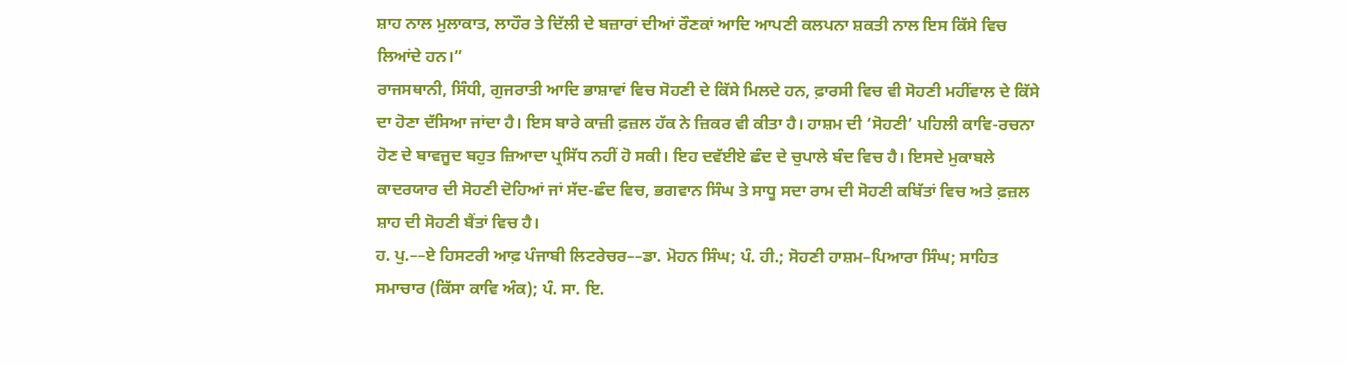ਸ਼ਾਹ ਨਾਲ ਮੁਲਾਕਾਤ, ਲਾਹੌਰ ਤੇ ਦਿੱਲੀ ਦੇ ਬਜ਼ਾਰਾਂ ਦੀਆਂ ਰੌਣਕਾਂ ਆਦਿ ਆਪਣੀ ਕਲਪਨਾ ਸ਼ਕਤੀ ਨਾਲ ਇਸ ਕਿੱਸੇ ਵਿਚ ਲਿਆਂਦੇ ਹਨ।”
ਰਾਜਸਥਾਨੀ, ਸਿੰਧੀ, ਗੁਜਰਾਤੀ ਆਦਿ ਭਾਸ਼ਾਵਾਂ ਵਿਚ ਸੋਹਣੀ ਦੇ ਕਿੱਸੇ ਮਿਲਦੇ ਹਨ, ਫ਼ਾਰਸੀ ਵਿਚ ਵੀ ਸੋਹਣੀ ਮਹੀਂਵਾਲ ਦੇ ਕਿੱਸੇ ਦਾ ਹੋਣਾ ਦੱਸਿਆ ਜਾਂਦਾ ਹੈ। ਇਸ ਬਾਰੇ ਕਾਜ਼ੀ ਫ਼ਜ਼ਲ ਹੱਕ ਨੇ ਜ਼ਿਕਰ ਵੀ ਕੀਤਾ ਹੈ। ਹਾਸ਼ਮ ਦੀ ‘ਸੋਹਣੀ’ ਪਹਿਲੀ ਕਾਵਿ-ਰਚਨਾ ਹੋਣ ਦੇ ਬਾਵਜੂਦ ਬਹੁਤ ਜ਼ਿਆਦਾ ਪ੍ਰਸਿੱਧ ਨਹੀਂ ਹੋ ਸਕੀ। ਇਹ ਦਵੱਈਏ ਛੰਦ ਦੇ ਚੁਪਾਲੇ ਬੰਦ ਵਿਚ ਹੈ। ਇਸਦੇ ਮੁਕਾਬਲੇ ਕਾਦਰਯਾਰ ਦੀ ਸੋਹਣੀ ਦੋਹਿਆਂ ਜਾਂ ਸੱਦ-ਛੰਦ ਵਿਚ, ਭਗਵਾਨ ਸਿੰਘ ਤੇ ਸਾਧੂ ਸਦਾ ਰਾਮ ਦੀ ਸੋਹਣੀ ਕਬਿੱਤਾਂ ਵਿਚ ਅਤੇ ਫ਼ਜ਼ਲ ਸ਼ਾਹ ਦੀ ਸੋਹਣੀ ਬੈਂਤਾਂ ਵਿਚ ਹੈ।
ਹ. ਪੁ.––ਏ ਹਿਸਟਰੀ ਆਫ਼ ਪੰਜਾਬੀ ਲਿਟਰੇਚਰ––ਡਾ. ਮੋਹਨ ਸਿੰਘ; ਪੰ. ਹੀ.; ਸੋਹਣੀ ਹਾਸ਼ਮ–ਪਿਆਰਾ ਸਿੰਘ; ਸਾਹਿਤ ਸਮਾਚਾਰ (ਕਿੱਸਾ ਕਾਵਿ ਅੰਕ); ਪੰ. ਸਾ. ਇ.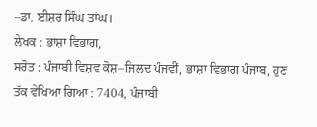–ਡਾ. ਈਸ਼ਰ ਸਿੰਘ ਤਾਂਘ।
ਲੇਖਕ : ਭਾਸ਼ਾ ਵਿਭਾਗ,
ਸਰੋਤ : ਪੰਜਾਬੀ ਵਿਸ਼ਵ ਕੋਸ਼–ਜਿਲਦ ਪੰਜਵੀਂ, ਭਾਸ਼ਾ ਵਿਭਾਗ ਪੰਜਾਬ, ਹੁਣ ਤੱਕ ਵੇਖਿਆ ਗਿਆ : 7404, ਪੰਜਾਬੀ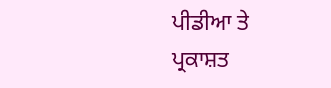ਪੀਡੀਆ ਤੇ ਪ੍ਰਕਾਸ਼ਤ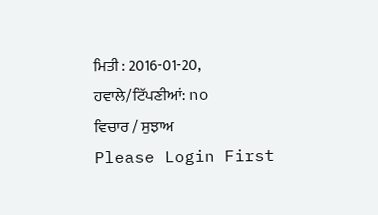ਮਿਤੀ : 2016-01-20, ਹਵਾਲੇ/ਟਿੱਪਣੀਆਂ: no
ਵਿਚਾਰ / ਸੁਝਾਅ
Please Login First